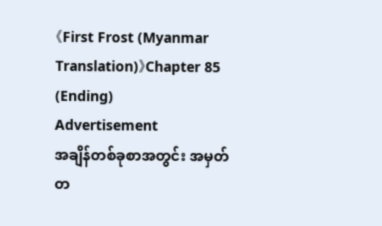《First Frost (Myanmar Translation)》Chapter 85 (Ending)
Advertisement
အချိန်တစ်ခုစာအတွင်း အမှတ်တ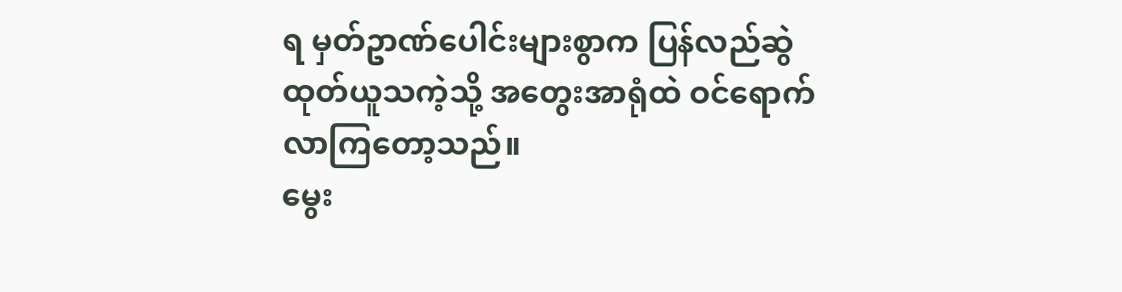ရ မှတ်ဥာဏ်ပေါင်းများစွာက ပြန်လည်ဆွဲထုတ်ယူသကဲ့သို့ အတွေးအာရုံထဲ ဝင်ရောက်လာကြတော့သည်။
မွေး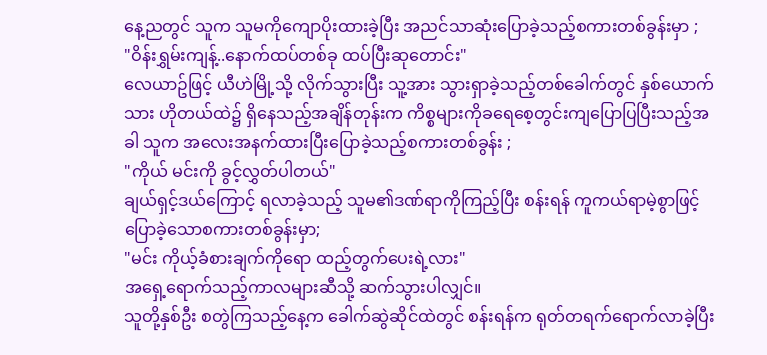နေ့ညတွင် သူက သူမကိုကျောပိုးထားခဲ့ပြီး အညင်သာဆုံးပြောခဲ့သည့်စကားတစ်ခွန်းမှာ ;
"ဝိန်းရွှမ်းကျန့်..နောက်ထပ်တစ်ခု ထပ်ပြီးဆုတောင်း"
လေယာဥ်ဖြင့် ယီဟဲမြို့သို့ လိုက်သွားပြီး သူ့အား သွားရှာခဲ့သည့်တစ်ခေါက်တွင် နှစ်ယောက်သား ဟိုတယ်ထဲ၌ ရှိနေသည့်အချိန်တုန်းက ကိစ္စများကိုခရေစေ့တွင်းကျပြောပြပြီးသည့်အခါ သူက အလေးအနက်ထားပြီးပြောခဲ့သည့်စကားတစ်ခွန်း ;
"ကိုယ် မင်းကို ခွင့်လွှတ်ပါတယ်"
ချယ်ရှင့်ဒယ်ကြောင့် ရလာခဲ့သည့် သူမ၏ဒဏ်ရာကိုကြည့်ပြီး စန်းရန် ကူကယ်ရာမဲ့စွာဖြင့် ပြောခဲ့သောစကားတစ်ခွန်းမှာ;
"မင်း ကိုယ့်ခံစားချက်ကိုရော ထည့်တွက်ပေးရဲ့လား"
အရှေ့ရောက်သည့်ကာလများဆီသို့ ဆက်သွားပါလျှင်။
သူတို့နှစ်ဦး စတွဲကြသည့်နေ့က ခေါက်ဆွဲဆိုင်ထဲတွင် စန်းရန်က ရုတ်တရက်ရောက်လာခဲ့ပြီး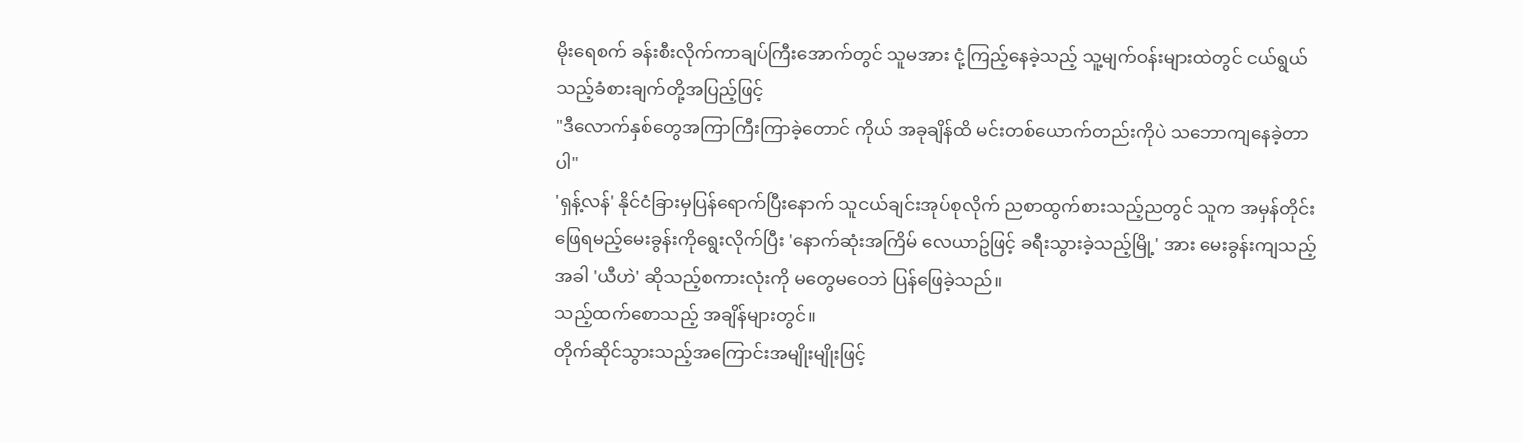မိုးရေစက် ခန်းစီးလိုက်ကာချပ်ကြီးအောက်တွင် သူမအား ငုံ့ကြည့်နေခဲ့သည့် သူ့မျက်ဝန်းများထဲတွင် ငယ်ရွယ်သည့်ခံစားချက်တို့အပြည့်ဖြင့်
"ဒီလောက်နှစ်တွေအကြာကြီးကြာခဲ့တောင် ကိုယ် အခုချိန်ထိ မင်းတစ်ယောက်တည်းကိုပဲ သဘောကျနေခဲ့တာပါ"
'ရှန့်လန်' နိုင်ငံခြားမှပြန်ရောက်ပြီးနောက် သူငယ်ချင်းအုပ်စုလိုက် ညစာထွက်စားသည့်ညတွင် သူက အမှန်တိုင်းဖြေရမည့်မေးခွန်းကိုရွေးလိုက်ပြီး 'နောက်ဆုံးအကြိမ် လေယာဥ်ဖြင့် ခရီးသွားခဲ့သည့်မြို့' အား မေးခွန်းကျသည့်အခါ 'ယီဟဲ' ဆိုသည့်စကားလုံးကို မတွေမဝေဘဲ ပြန်ဖြေခဲ့သည်။
သည့်ထက်စောသည့် အချိန်များတွင်။
တိုက်ဆိုင်သွားသည့်အကြောင်းအမျိုးမျိုးဖြင့်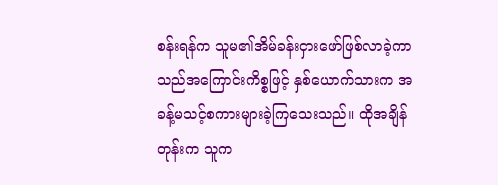စန်းရန်က သူမ၏အိမ်ခန်းငှားဖော်ဖြစ်လာခဲ့ကာ သည်အကြောင်းကိစ္စဖြင့် နှစ်ယောက်သားက အခန့်မသင့်စကားများခဲ့ကြသေးသည်။ ထိုအချိန်တုန်းက သူက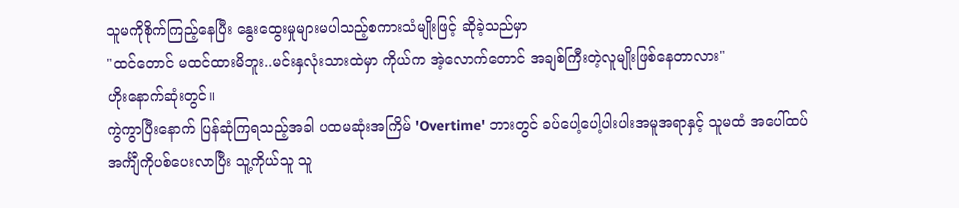သူမကိုစိုက်ကြည့်နေပြီး နွေးထွေးမှုများမပါသည့်စကားသံမျိုးဖြင့် ဆိုခဲ့သည်မှာ
"ထင်တောင် မထင်ထားမိဘူး..မင်းနှလုံးသားထဲမှာ ကိုယ်က အဲ့လောက်တောင် အချစ်ကြီးတဲ့လူမျိုးဖြစ်နေတာလား"
ဟိုးနောက်ဆုံးတွင်။
ကွဲကွာပြီးနောက် ပြန်ဆုံကြရသည့်အခါ ပထမဆုံးအကြိမ် 'Overtime' ဘားတွင် ခပ်ပေါ့ပေါ့ပါးပါးအမူအရာနှင့် သူမထံ အပေါ်ထပ်အင်္ကျီကိုပစ်ပေးလာပြီး သူ့ကိုယ်သူ သူ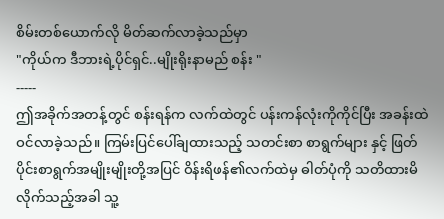စိမ်းတစ်ယောက်လို မိတ်ဆက်လာခဲ့သည်မှာ
"ကိုယ်က ဒီဘားရဲ့ပိုင်ရှင်..မျိုးရိုးနာမည် စန်း "
-----
ဤအခိုက်အတန့်တွင် စန်းရန်က လက်ထဲတွင် ပန်းကန်လုံးကိုကိုင်ပြီး အခန်းထဲဝင်လာခဲ့သည်။ ကြမ်းပြင်ပေါ်ချထားသည့် သတင်းစာ စာရွက်များ နှင့် ဖြတ်ပိုင်းစာရွက်အမျိုးမျိုးတို့အပြင် ဝိန်းရိဖန်၏လက်ထဲမှ ဓါတ်ပုံကို သတိထားမိလိုက်သည့်အခါ သူ့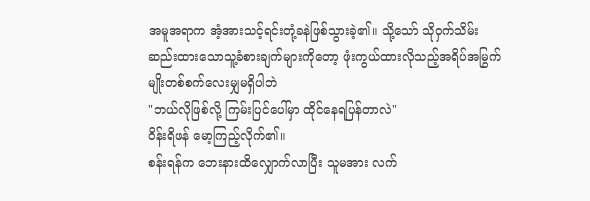အမူအရာက အံ့အားသင့်ရင်းတုံ့ခနဲဖြစ်သွားခဲ့၏။ သို့သော် သိုဝှက်သိမ်းဆည်းထားသောသူ့ခံစားချက်များကိုတော့ ဖုံးကွယ်ထားလိုသည့်အရိပ်အမြွက်မျိုးတစ်စက်လေးမျှမရှိပါဘဲ
"ဘယ်လိုဖြစ်လို့ ကြမ်းပြင်ပေါ်မှာ ထိုင်နေရပြန်တာလဲ"
ဝိန်းရိဖန် မော့ကြည့်လိုက်၏။
စန်းရန်က ဘေးနားထိလျှောက်လာပြီး သူမအား လက်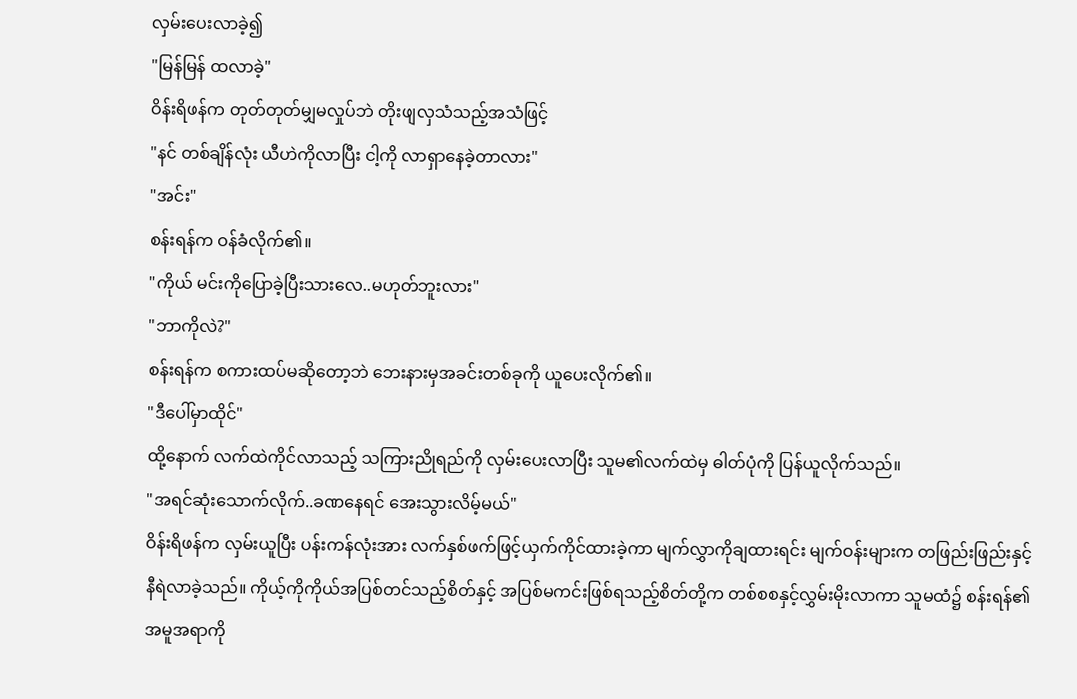လှမ်းပေးလာခဲ့၍
"မြန်မြန် ထလာခဲ့"
ဝိန်းရိဖန်က တုတ်တုတ်မျှမလှုပ်ဘဲ တိုးဖျလှသံသည့်အသံဖြင့်
"နင် တစ်ချိန်လုံး ယီဟဲကိုလာပြီး ငါ့ကို လာရှာနေခဲ့တာလား"
"အင်း"
စန်းရန်က ဝန်ခံလိုက်၏။
"ကိုယ် မင်းကိုပြောခဲ့ပြီးသားလေ..မဟုတ်ဘူးလား"
"ဘာကိုလဲ?"
စန်းရန်က စကားထပ်မဆိုတော့ဘဲ ဘေးနားမှအခင်းတစ်ခုကို ယူပေးလိုက်၏။
"ဒီပေါ်မှာထိုင်"
ထို့နောက် လက်ထဲကိုင်လာသည့် သကြားညိုရည်ကို လှမ်းပေးလာပြီး သူမ၏လက်ထဲမှ ဓါတ်ပုံကို ပြန်ယူလိုက်သည်။
"အရင်ဆုံးသောက်လိုက်..ခဏနေရင် အေးသွားလိမ့်မယ်"
ဝိန်းရိဖန်က လှမ်းယူပြီး ပန်းကန်လုံးအား လက်နှစ်ဖက်ဖြင့်ယှက်ကိုင်ထားခဲ့ကာ မျက်လွှာကိုချထားရင်း မျက်ဝန်းများက တဖြည်းဖြည်းနှင့်နီရဲလာခဲ့သည်။ ကိုယ့်ကိုကိုယ်အပြစ်တင်သည့်စိတ်နှင့် အပြစ်မကင်းဖြစ်ရသည့်စိတ်တို့က တစ်စစနှင့်လွှမ်းမိုးလာကာ သူမထံ၌ စန်းရန်၏အမူအရာကို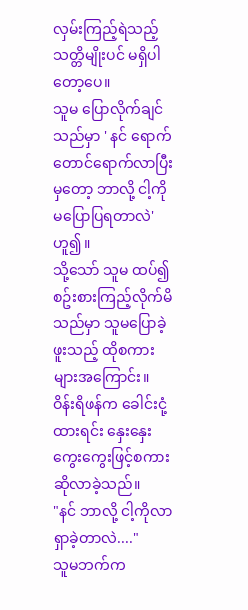လှမ်းကြည့်ရဲသည့်သတ္တိမျိုးပင် မရှိပါတော့ပေ။
သူမ ပြောလိုက်ချင်သည်မှာ ' နင် ရောက်တောင်ရောက်လာပြီးမှတော့ ဘာလို့ ငါ့ကို မပြောပြရတာလဲ' ဟူ၍။
သို့သော် သူမ ထပ်၍စဥ်းစားကြည့်လိုက်မိသည်မှာ သူမပြောခဲ့ဖူးသည့် ထိုစကားများအကြောင်း။
ဝိန်းရိဖန်က ခေါင်းငုံ့ထားရင်း နှေးနှေးကွေးကွေးဖြင့်စကားဆိုလာခဲ့သည်။
"နင် ဘာလို့ ငါ့ကိုလာရှာခဲ့တာလဲ...."
သူမဘက်က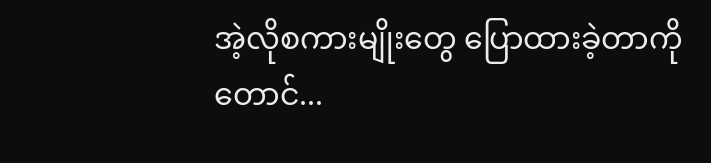အဲ့လိုစကားမျိုးတွေ ပြောထားခဲ့တာကိုတောင်...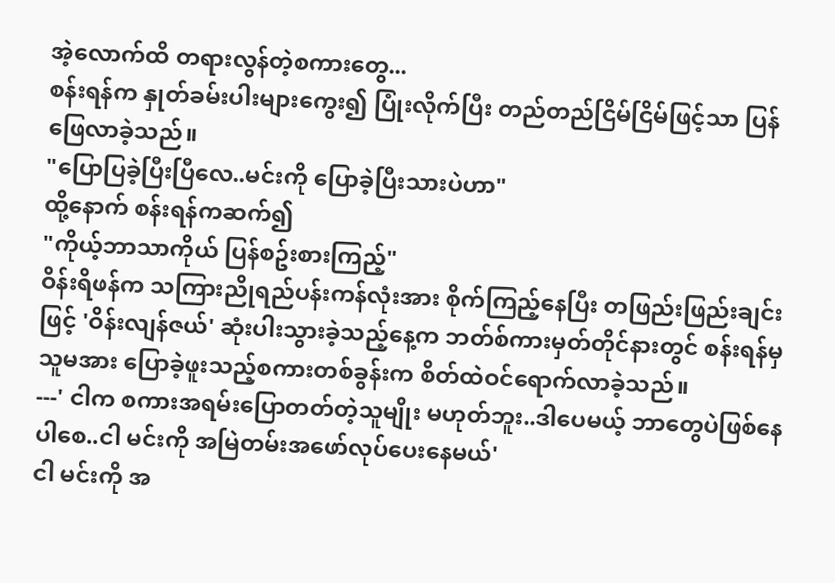အဲ့လောက်ထိ တရားလွန်တဲ့စကားတွေ...
စန်းရန်က နှုတ်ခမ်းပါးများကွေး၍ ပြုံးလိုက်ပြီး တည်တည်ငြိမ်ငြိမ်ဖြင့်သာ ပြန်ဖြေလာခဲ့သည်။
"ပြောပြခဲ့ပြီးပြီလေ..မင်းကို ပြောခဲ့ပြီးသားပဲဟာ"
ထို့နောက် စန်းရန်ကဆက်၍
"ကိုယ့်ဘာသာကိုယ် ပြန်စဥ်းစားကြည့်"
ဝိန်းရိဖန်က သကြားညိုရည်ပန်းကန်လုံးအား စိုက်ကြည့်နေပြီး တဖြည်းဖြည်းချင်းဖြင့် 'ဝိန်းလျန်ဇယ်' ဆုံးပါးသွားခဲ့သည့်နေ့က ဘတ်စ်ကားမှတ်တိုင်နားတွင် စန်းရန်မှ သူမအား ပြောခဲ့ဖူးသည့်စကားတစ်ခွန်းက စိတ်ထဲဝင်ရောက်လာခဲ့သည်။
---' ငါက စကားအရမ်းပြောတတ်တဲ့သူမျိုး မဟုတ်ဘူး..ဒါပေမယ့် ဘာတွေပဲဖြစ်နေပါစေ..ငါ မင်းကို အမြဲတမ်းအဖော်လုပ်ပေးနေမယ်'
ငါ မင်းကို အ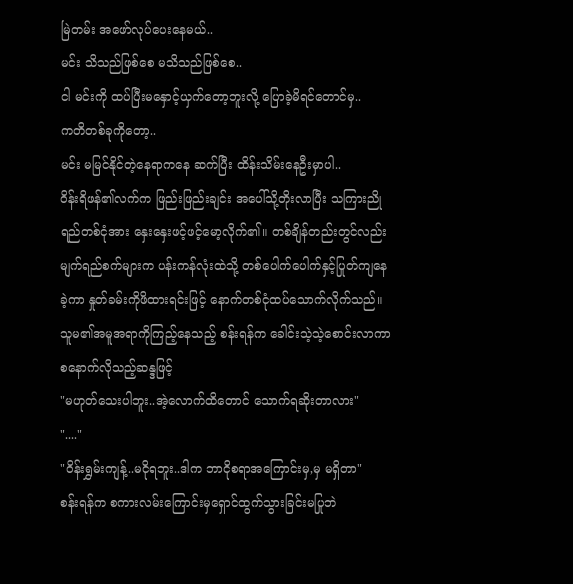မြဲတမ်း အဖော်လုပ်ပေးနေမယ်..
မင်း သိသည်ဖြစ်စေ မသိသည်ဖြစ်စေ..
ငါ မင်းကို ထပ်ပြီးမနှောင့်ယှက်တော့ဘူးလို့ ပြောခဲ့မိရင်တောင်မှ..
ကတိတစ်ခုကိုတော့..
မင်း မမြင်နိုင်တဲ့နေရာကနေ ဆက်ပြီး ထိန်းသိမ်းနေဦးမှာပါ..
ဝိန်းရိဖန်၏လက်က ဖြည်းဖြည်းချင်း အပေါ်သို့တိုးလာပြီး သကြားညိုရည်တစ်ငုံအား နှေးနှေးဖင့်ဖင့်မော့လိုက်၏။ တစ်ချိန်တည်းတွင်လည်း မျက်ရည်စက်များက ပန်းကန်လုံးထဲသို့ တစ်ပေါက်ပေါက်နှင့်ပြုတ်ကျနေခဲ့ကာ နှုတ်ခမ်းကိုဖိထားရင်းဖြင့် နောက်တစ်ငုံထပ်သောက်လိုက်သည်။
သူမ၏အမူအရာကိုကြည့်နေသည့် စန်းရန်က ခေါင်းသဲ့သဲ့စောင်းလာကာ စနောက်လိုသည့်ဆန္ဒဖြင့်
"မဟုတ်သေးပါဘူး..အဲ့လောက်ထိတောင် သောက်ရဆိုးတာလား"
"...."
"ဝိန်းရွှမ်းကျန့်..မငိုရဘူး..ဒါက ဘာငိုစရာအကြောင်းမှ,မှ မရှိတာ"
စန်းရန်က စကားလမ်းကြောင်းမှရှောင်ထွက်သွားခြင်းမပြုဘဲ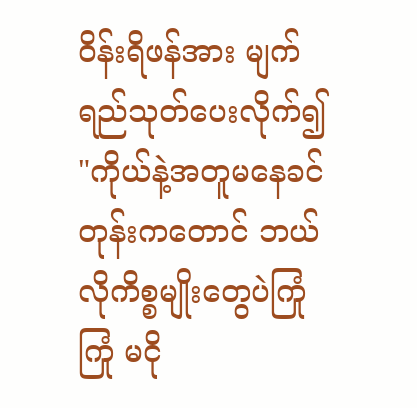ဝိန်းရိဖန်အား မျက်ရည်သုတ်ပေးလိုက်၍
"ကိုယ်နဲ့အတူမနေခင်တုန်းကတောင် ဘယ်လိုကိစ္စမျိုးတွေပဲကြုံကြုံ မငို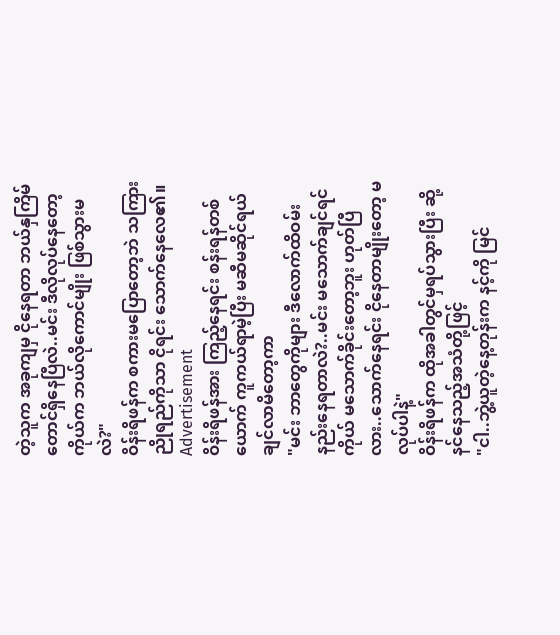တဲ့သူက အခုကျမှ ငိုနေရတာ ဘယ်နှကြိမ်တောင်ရှိနေပြီလဲ..မင်း ဒီလိုလုပ်နေတော့ ကိုယ်က ဘယ်လိုကောင်မျိုး ဖြစ်သွားမလဲ?"
ဝိန်းရိဖန်က စကားမပြောတော့ဘဲ သကြားညိုရည်ကိုသာ ငိုရင်း သောက်နေလေ၏။
Advertisement
ဝိန်းရိဖန်အား ကြည့်နေရင်း စန်းရန်တစ်ယောက် ကူကယ်ရာမဲ့ပြီး မဆီမဆိုင်ရယ်ချင်လာမိတော့ကာ
"မင်း ဘာတွေကိုများ ဒီလောက်ထိဝမ်းနည်းနေရတာလဲ?..မင်း မသောက်ချင်ရင် ကိုယ် မသောက်ခိုင်းတော့ဘူး ဟုတ်ပြီလား..သောက်နေရင်း ငိုနေတာမျိုးတော့ မလုပ်ပါနဲ့"
ဝိန်းရိဖန်က ထိုအခါတွင်မှရပ်သွားပြီး ဆို့နင်နေသည့်အသံတို့ဖြင့်
"ငါ..ဘွဲ့ယူတဲ့နေ့တုန်းက နင့်ကို မြင်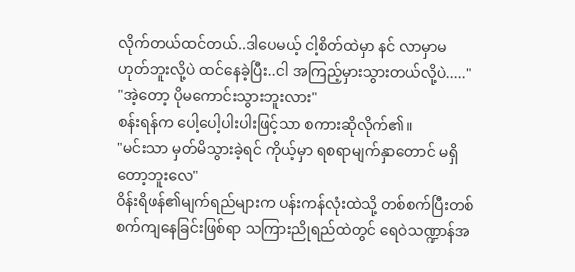လိုက်တယ်ထင်တယ်..ဒါပေမယ့် ငါ့စိတ်ထဲမှာ နင် လာမှာမဟုတ်ဘူးလို့ပဲ ထင်နေခဲ့ပြီး..ငါ အကြည့်မှားသွားတယ်လို့ပဲ....."
"အဲ့တော့ ပိုမကောင်းသွားဘူးလား"
စန်းရန်က ပေါ့ပေါ့ပါးပါးဖြင့်သာ စကားဆိုလိုက်၏။
"မင်းသာ မှတ်မိသွားခဲ့ရင် ကိုယ့်မှာ ရစရာမျက်နှာတောင် မရှိတော့ဘူးလေ"
ဝိန်းရိဖန်၏မျက်ရည်များက ပန်းကန်လုံးထဲသို့ တစ်စက်ပြီးတစ်စက်ကျနေခြင်းဖြစ်ရာ သကြားညိုရည်ထဲတွင် ရေဝဲသဏ္ဍာန်အ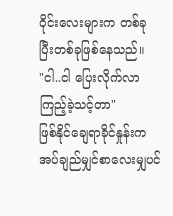ဝိုင်းလေးများက တစ်ခုပြီးတစ်ခုဖြစ်နေသည်။
"ငါ..ငါ ပြေးလိုက်လာကြည့်ခဲ့သင့်တာ"
ဖြစ်နိုင်ချေရာခိုင်နှုန်းက အပ်ချည်မျှင်စာလေးမျှပင်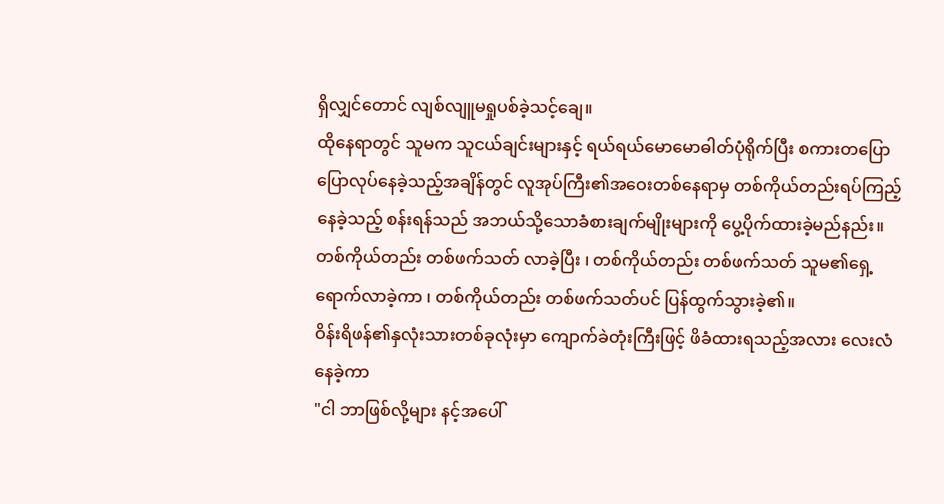ရှိလျှင်တောင် လျစ်လျူမရှုပစ်ခဲ့သင့်ချေ။
ထိုနေရာတွင် သူမက သူငယ်ချင်းများနှင့် ရယ်ရယ်မောမောဓါတ်ပုံရိုက်ပြီး စကားတပြောပြောလုပ်နေခဲ့သည့်အချိန်တွင် လူအုပ်ကြီး၏အဝေးတစ်နေရာမှ တစ်ကိုယ်တည်းရပ်ကြည့်နေခဲ့သည့် စန်းရန်သည် အဘယ်သို့သောခံစားချက်မျိုးများကို ပွေ့ပိုက်ထားခဲ့မည်နည်း။
တစ်ကိုယ်တည်း တစ်ဖက်သတ် လာခဲ့ပြီး ၊ တစ်ကိုယ်တည်း တစ်ဖက်သတ် သူမ၏ရှေ့ရောက်လာခဲ့ကာ ၊ တစ်ကိုယ်တည်း တစ်ဖက်သတ်ပင် ပြန်ထွက်သွားခဲ့၏။
ဝိန်းရိဖန်၏နှလုံးသားတစ်ခုလုံးမှာ ကျောက်ခဲတုံးကြီးဖြင့် ဖိခံထားရသည့်အလား လေးလံနေခဲ့ကာ
"ငါ ဘာဖြစ်လို့များ နင့်အပေါ်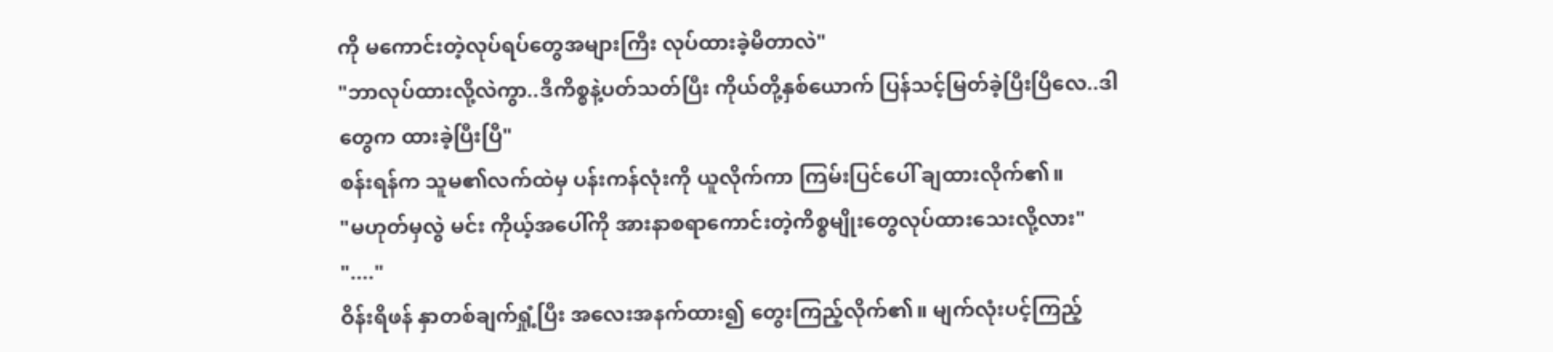ကို မကောင်းတဲ့လုပ်ရပ်တွေအများကြီး လုပ်ထားခဲ့မိတာလဲ"
"ဘာလုပ်ထားလို့လဲကွာ..ဒီကိစ္စနဲ့ပတ်သတ်ပြီး ကိုယ်တို့နှစ်ယောက် ပြန်သင့်မြတ်ခဲ့ပြီးပြီလေ..ဒါတွေက ထားခဲ့ပြီးပြီ"
စန်းရန်က သူမ၏လက်ထဲမှ ပန်းကန်လုံးကို ယူလိုက်ကာ ကြမ်းပြင်ပေါ် ချထားလိုက်၏။
"မဟုတ်မှလွဲ မင်း ကိုယ့်အပေါ်ကို အားနာစရာကောင်းတဲ့ကိစ္စမျိုးတွေလုပ်ထားသေးလို့လား"
"...."
ဝိန်းရိဖန် နှာတစ်ချက်ရှုံ့ပြီး အလေးအနက်ထား၍ တွေးကြည့်လိုက်၏။ မျက်လုံးပင့်ကြည့်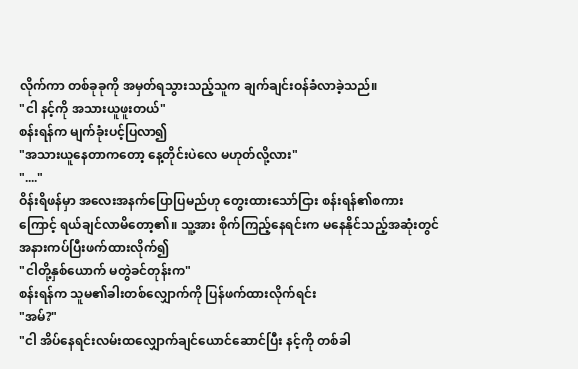လိုက်ကာ တစ်ခုခုကို အမှတ်ရသွားသည့်သူက ချက်ချင်းဝန်ခံလာခဲ့သည်။
"ငါ နင့်ကို အသားယူဖူးတယ်"
စန်းရန်က မျက်ခုံးပင့်ပြလာ၍
"အသားယူနေတာကတော့ နေ့တိုင်းပဲလေ မဟုတ်လို့လား"
"...."
ဝိန်းရိဖန်မှာ အလေးအနက်ပြောပြမည်ဟု တွေးထားသော်ငြား စန်းရန်၏စကားကြောင့် ရယ်ချင်လာမိတော့၏။ သူ့အား စိုက်ကြည့်နေရင်းက မနေနိုင်သည့်အဆုံးတွင် အနားကပ်ပြီးဖက်ထားလိုက်၍
"ငါတို့နှစ်ယောက် မတွဲခင်တုန်းက"
စန်းရန်က သူမ၏ခါးတစ်လျှောက်ကို ပြန်ဖက်ထားလိုက်ရင်း
"အမ်?"
"ငါ အိပ်နေရင်းလမ်းထလျှောက်ချင်ယောင်ဆောင်ပြီး နင့်ကို တစ်ခါ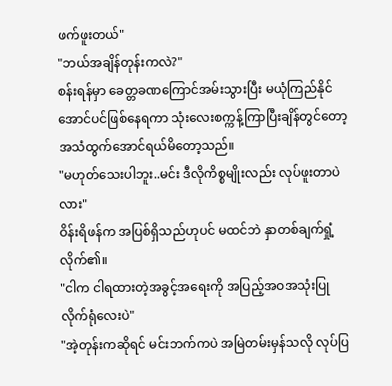ဖက်ဖူးတယ်"
"ဘယ်အချိန်တုန်းကလဲ?"
စန်းရန်မှာ ခေတ္တခဏကြောင်အမ်းသွားပြီး မယုံကြည်နိုင်အောင်ပင်ဖြစ်နေရကာ သုံးလေးစက္ကန့်ကြာပြီးချိန်တွင်တော့ အသံထွက်အောင်ရယ်မိတော့သည်။
"မဟုတ်သေးပါဘူး..မင်း ဒီလိုကိစ္စမျိုးလည်း လုပ်ဖူးတာပဲလား"
ဝိန်းရိဖန်က အပြစ်ရှိသည်ဟုပင် မထင်ဘဲ နှာတစ်ချက်ရှုံ့လိုက်၏။
"ငါက ငါရထားတဲ့အခွင့်အရေးကို အပြည့်အဝအသုံးပြုလိုက်ရုံလေးပဲ"
"အဲ့တုန်းကဆိုရင် မင်းဘက်ကပဲ အမြဲတမ်းမှန်သလို လုပ်ပြ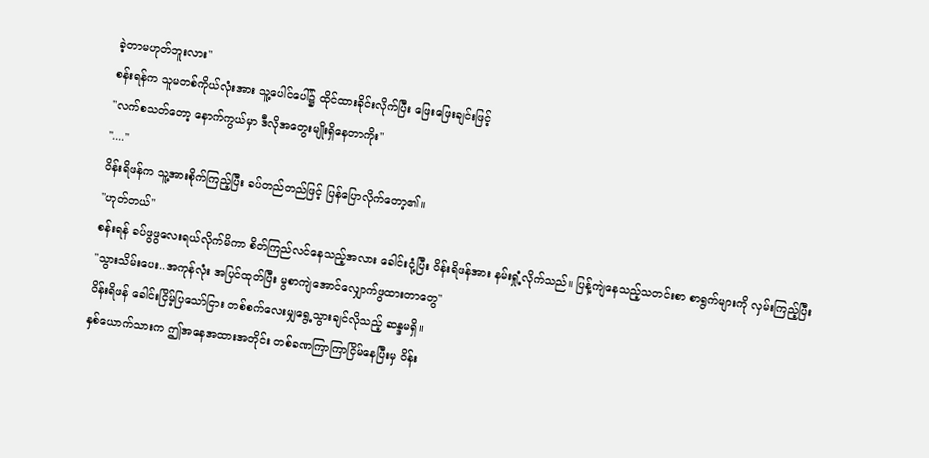ခဲ့တာမဟုတ်ဘူးလား"
စန်းရန်က သူမတစ်ကိုယ်လုံးအား သူ့ပေါင်ပေါ်၌ ထိုင်ထားခိုင်းလိုက်ပြီး ဖြေးဖြေးချင်းဖြင့်
"လက်စသတ်တော့ နောက်ကွယ်မှာ ဒီလိုအတွေးမျိုးရှိနေတာကိုး"
"...."
ဝိန်းရိဖန်က သူ့အားစိုက်ကြည့်ပြီး ခပ်တည်တည်ဖြင့် ပြန်ပြောလိုက်တော့၏။
"ဟုတ်တယ်"
စန်းရန် ခပ်ဖွဖွလေးရယ်လိုက်မိကာ စိတ်ကြည်လင်နေသည့်အလား ခေါင်းငုံ့ပြီး ဝိန်းရိဖန်အား နမ်းရှုံ့လိုက်သည်။ ပြန့်ကျဲနေသည့်သတင်းစာ စာရွက်များကို လှမ်းကြည့်ပြီး
"သွားသိမ်းပေး..အကုန်လုံး အပြင်ထုတ်ပြီး မွစာကျဲအောင်လျှောက်ဖွထားတာတွေ"
ဝိန်းရိဖန် ခေါင်းငြိမ့်ပြသော်ငြား တစ်စက်လေးမျှရွေ့သွားချင်လိုသည့် ဆန္ဒမရှိ။
နှစ်ယောက်သားက ဤအနေအထားအတိုင်း တစ်ခဏကြာကြာငြိမ်နေပြီးမှ ဝိန်း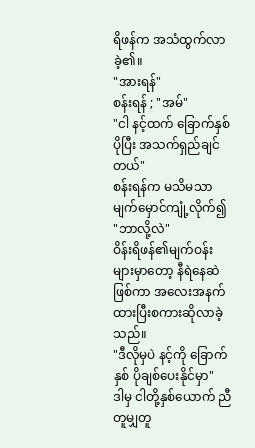ရိဖန်က အသံထွက်လာခဲ့၏။
"အားရန်"
စန်းရန် ; "အမ်"
"ငါ နင့်ထက် ခြောက်နှစ်ပိုပြီး အသက်ရှည်ချင်တယ်"
စန်းရန်က မသိမသာမျက်မှောင်ကျုံ့လိုက်၍
"ဘာလို့လဲ"
ဝိန်းရိဖန်၏မျက်ဝန်းများမှာတော့ နီရဲနေဆဲဖြစ်ကာ အလေးအနက်ထားပြီးစကားဆိုလာခဲ့သည်။
"ဒီလိုမှပဲ နင့်ကို ခြောက်နှစ် ပိုချစ်ပေးနိုင်မှာ"
ဒါမှ ငါတို့နှစ်ယောက် ညီတူမျှတူ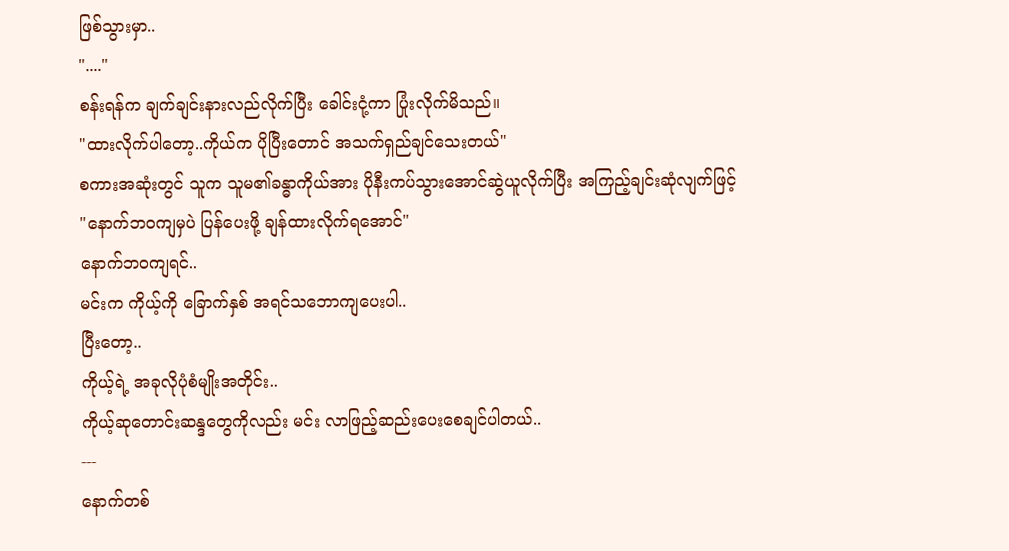ဖြစ်သွားမှာ..
"...."
စန်းရန်က ချက်ချင်းနားလည်လိုက်ပြီး ခေါင်းငုံ့ကာ ပြုံးလိုက်မိသည်။
"ထားလိုက်ပါတော့..ကိုယ်က ပိုပြီးတောင် အသက်ရှည်ချင်သေးတယ်"
စကားအဆုံးတွင် သူက သူမ၏ခန္ဓာကိုယ်အား ပိုနီးကပ်သွားအောင်ဆွဲယူလိုက်ပြီး အကြည့်ချင်းဆုံလျက်ဖြင့်
"နောက်ဘဝကျမှပဲ ပြန်ပေးဖို့ ချန်ထားလိုက်ရအောင်"
နောက်ဘဝကျရင်..
မင်းက ကိုယ့်ကို ခြောက်နှစ် အရင်သဘောကျပေးပါ..
ပြီးတော့..
ကိုယ့်ရဲ့ အခုလိုပုံစံမျိုးအတိုင်း..
ကိုယ့်ဆုတောင်းဆန္ဒတွေကိုလည်း မင်း လာဖြည့်ဆည်းပေးစေချင်ပါတယ်..
---
နောက်တစ်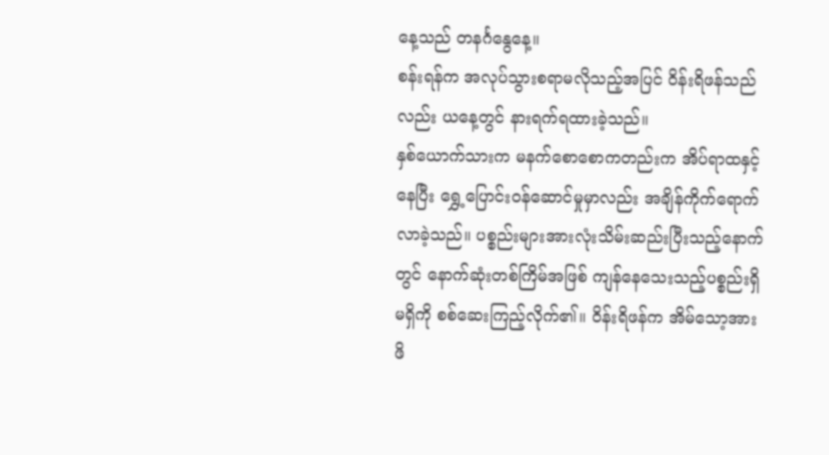နေ့သည် တနင်္ဂနွေနေ့။
စန်းရန်က အလုပ်သွားစရာမလိုသည့်အပြင် ဝိန်းရိဖန်သည်လည်း ယနေ့တွင် နားရက်ရထားခဲ့သည်။
နှစ်ယောက်သားက မနက်စောစောကတည်းက အိပ်ရာထနှင့်နေပြီး ရွှေ့ပြောင်းဝန်ဆောင်မှုမှာလည်း အချိန်ကိုက်ရောက်လာခဲ့သည်။ ပစ္စည်းများအားလုံးသိမ်းဆည်းပြီးသည့်နောက်တွင် နောက်ဆုံးတစ်ကြိမ်အဖြစ် ကျန်နေသေးသည့်ပစ္စည်းရှိမရှိကို စစ်ဆေးကြည့်လိုက်၏။ ဝိန်းရိဖန်က အိမ်သော့အား ဖိ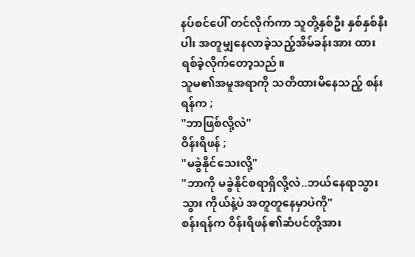နပ်စင်ပေါ် တင်လိုက်ကာ သူတို့နှစ်ဦး နှစ်နှစ်နီးပါး အတူမျှနေလာခဲ့သည့်အိမ်ခန်းအား ထားရစ်ခဲ့လိုက်တော့သည်။
သူမ၏အမူအရာကို သတိထားမိနေသည့် စန်းရန်က ;
"ဘာဖြစ်လို့လဲ"
ဝိန်းရိဖန် ;
"မခွဲနိုင်သေးလို့"
"ဘာကို မခွဲနိုင်စရာရှိလို့လဲ..ဘယ်နေရာသွားသွား ကိုယ်နဲ့ပဲ အတူတူနေမှာပဲကို"
စန်းရန်က ဝိန်းရိဖန်၏ဆံပင်တို့အား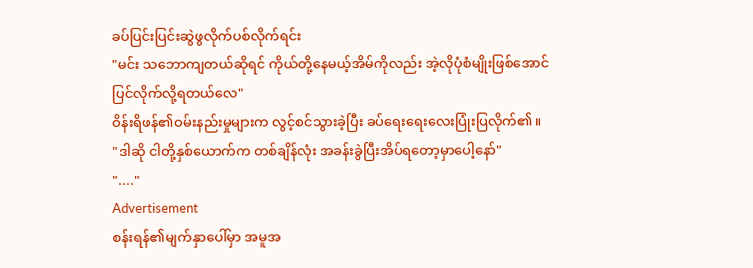ခပ်ပြင်းပြင်းဆွဲဖွလိုက်ပစ်လိုက်ရင်း
"မင်း သဘောကျတယ်ဆိုရင် ကိုယ်တို့နေမယ့်အိမ်ကိုလည်း အဲ့လိုပုံစံမျိုးဖြစ်အောင် ပြင်လိုက်လို့ရတယ်လေ"
ဝိန်းရိဖန်၏ဝမ်းနည်းမှုများက လွင့်စင်သွားခဲ့ပြီး ခပ်ရေးရေးလေးပြုံးပြလိုက်၏။
"ဒါဆို ငါတို့နှစ်ယောက်က တစ်ချိန်လုံး အခန်းခွဲပြီးအိပ်ရတော့မှာပေါ့နော်"
"...."
Advertisement
စန်းရန်၏မျက်နှာပေါ်မှာ အမူအ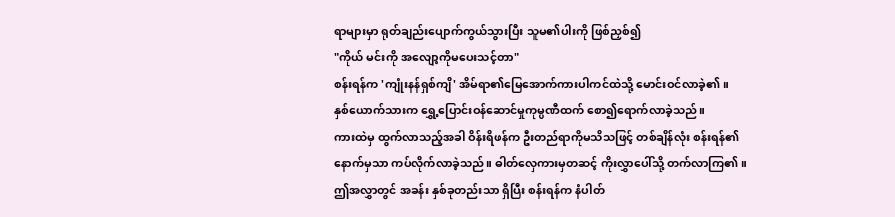ရာများမှာ ရုတ်ချည်းပျောက်ကွယ်သွားပြီး သူမ၏ပါးကို ဖြစ်ညှစ်၍
"ကိုယ် မင်းကို အလျော့ကိုမပေးသင့်တာ"
စန်းရန်က 'ကျုံးနန်ရှစ်ကျိ' အိမ်ရာ၏မြေအောက်ကားပါကင်ထဲသို့ မောင်းဝင်လာခဲ့၏။
နှစ်ယောက်သားက ရွှေ့ပြောင်းဝန်ဆောင်မှုကုမ္ပဏီထက် စော၍ရောက်လာခဲ့သည်။
ကားထဲမှ ထွက်လာသည့်အခါ ဝိန်းရိဖန်က ဦးတည်ရာကိုမသိသဖြင့် တစ်ချိန်လုံး စန်းရန်၏နောက်မှသာ ကပ်လိုက်လာခဲ့သည်။ ဓါတ်လှေကားမှတဆင့် ကိုးလွှာပေါ်သို့ တက်လာကြ၏။ ဤအလွှာတွင် အခန်း နှစ်ခုတည်းသာ ရှိပြီး စန်းရန်က နံပါတ်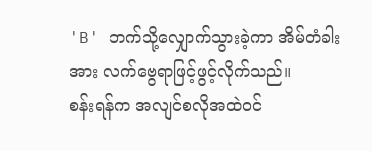'B' ဘက်သို့လျှောက်သွားခဲ့ကာ အိမ်တံခါးအား လက်ဗွေရာဖြင့်ဖွင့်လိုက်သည်။
စန်းရန်က အလျင်စလိုအထဲဝင်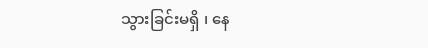သွားခြင်းမရှိ ၊ နေ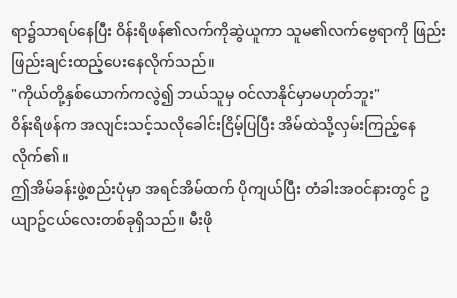ရာ၌သာရပ်နေပြီး ဝိန်းရိဖန်၏လက်ကိုဆွဲယူကာ သူမ၏လက်ဗွေရာကို ဖြည်းဖြည်းချင်းထည့်ပေးနေလိုက်သည်။
"ကိုယ်တို့နှစ်ယောက်ကလွဲ၍ ဘယ်သူမှ ဝင်လာနိုင်မှာမဟုတ်ဘူး"
ဝိန်းရိဖန်က အလျင်းသင့်သလိုခေါင်းငြိမ့်ပြပြီး အိမ်ထဲသို့လှမ်းကြည့်နေလိုက်၏။
ဤအိမ်ခန်းဖွဲ့စည်းပုံမှာ အရင်အိမ်ထက် ပိုကျယ်ပြီး တံခါးအဝင်နားတွင် ဥယျာဥ်ငယ်လေးတစ်ခုရှိသည်။ မီးဖို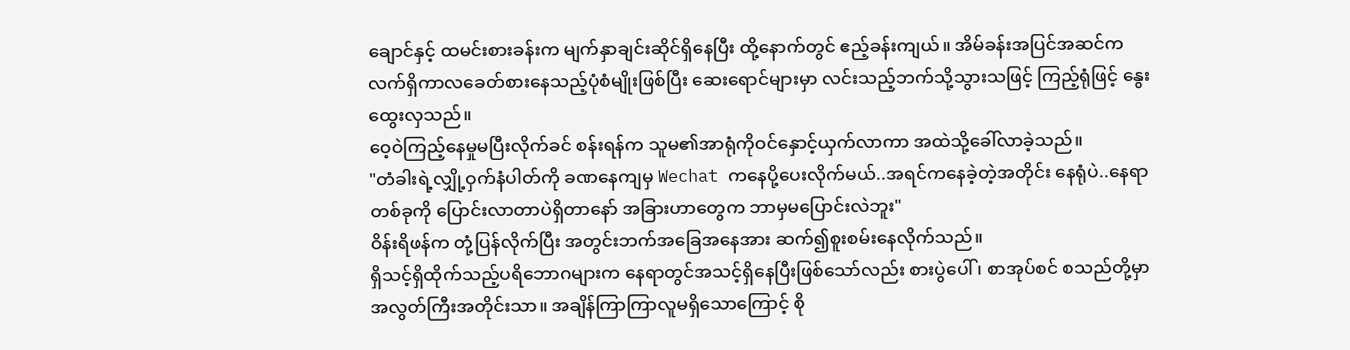ချောင်နှင့် ထမင်းစားခန်းက မျက်နှာချင်းဆိုင်ရှိနေပြီး ထို့နောက်တွင် ဧည့်ခန်းကျယ်။ အိမ်ခန်းအပြင်အဆင်က လက်ရှိကာလခေတ်စားနေသည့်ပုံစံမျိုးဖြစ်ပြီး ဆေးရောင်များမှာ လင်းသည့်ဘက်သို့သွားသဖြင့် ကြည့်ရုံဖြင့် နွေးထွေးလှသည်။
ဝေ့ဝဲကြည့်နေမှုမပြီးလိုက်ခင် စန်းရန်က သူမ၏အာရုံကိုဝင်နှောင့်ယှက်လာကာ အထဲသို့ခေါ်လာခဲ့သည်။
"တံခါးရဲ့လျှို့ဝှက်နံပါတ်ကို ခဏနေကျမှ Wechat ကနေပို့ပေးလိုက်မယ်..အရင်ကနေခဲ့တဲ့အတိုင်း နေရုံပဲ..နေရာတစ်ခုကို ပြောင်းလာတာပဲရှိတာနော် အခြားဟာတွေက ဘာမှမပြောင်းလဲဘူး"
ဝိန်းရိဖန်က တုံ့ပြန်လိုက်ပြီး အတွင်းဘက်အခြေအနေအား ဆက်၍စူးစမ်းနေလိုက်သည်။
ရှိသင့်ရှိထိုက်သည့်ပရိဘောဂများက နေရာတွင်အသင့်ရှိနေပြီးဖြစ်သော်လည်း စားပွဲပေါ် ၊ စာအုပ်စင် စသည်တို့မှာ အလွတ်ကြီးအတိုင်းသာ။ အချိန်ကြာကြာလူမရှိသောကြောင့် စို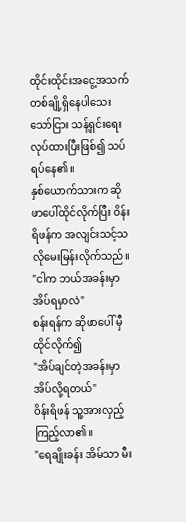ထိုင်းထိုင်းအငွေ့အသက်တစ်ချို့ရှိနေပါသေးသော်ငြား သန့်ရှင်းရေးလုပ်ထားပြီးဖြစ်၍ သပ်ရပ်နေ၏။
နှစ်ယောက်သားက ဆိုဖာပေါ်ထိုင်လိုက်ပြီး ဝိန်းရိဖန်က အလျင်းသင့်သလိုမေးမြန်းလိုက်သည်။
"ငါက ဘယ်အခန်းမှာအိပ်ရမှာလဲ"
စန်းရန်က ဆိုဖာပေါ် မှီထိုင်လိုက်၍
"အိပ်ချင်တဲ့အခန်းမှာ အိပ်လို့ရတယ်"
ဝိန်းရိဖန် သူ့အားလှည့်ကြည့်လာ၏။
"ရေချိုးခန်း အိမ်သာ မီး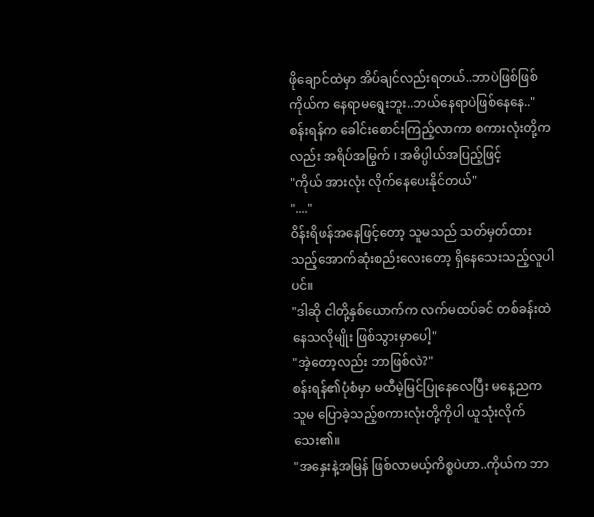ဖိုချောင်ထဲမှာ အိပ်ချင်လည်းရတယ်..ဘာပဲဖြစ်ဖြစ် ကိုယ်က နေရာမရွေးဘူး..ဘယ်နေရာပဲဖြစ်နေနေ.."
စန်းရန်က ခေါင်းစောင်းကြည့်လာကာ စကားလုံးတို့ကလည်း အရိပ်အမြွက် ၊ အဓိပ္ပါယ်အပြည့်ဖြင့်
"ကိုယ် အားလုံး လိုက်နေပေးနိုင်တယ်"
"...."
ဝိန်းရိဖန်အနေဖြင့်တော့ သူမသည် သတ်မှတ်ထားသည့်အောက်ဆုံးစည်းလေးတော့ ရှိနေသေးသည့်လူပါပင်။
"ဒါဆို ငါတို့နှစ်ယောက်က လက်မထပ်ခင် တစ်ခန်းထဲနေသလိုမျိုး ဖြစ်သွားမှာပေါ့"
"အဲ့တော့လည်း ဘာဖြစ်လဲ?"
စန်းရန်၏ပုံစံမှာ မထီမဲ့မြင်ပြုနေလေပြီး မနေ့ညက သူမ ပြောခဲ့သည့်စကားလုံးတို့ကိုပါ ယူသုံးလိုက်သေး၏။
"အနှေးနဲ့အမြန် ဖြစ်လာမယ့်ကိစ္စပဲဟာ..ကိုယ်က ဘာ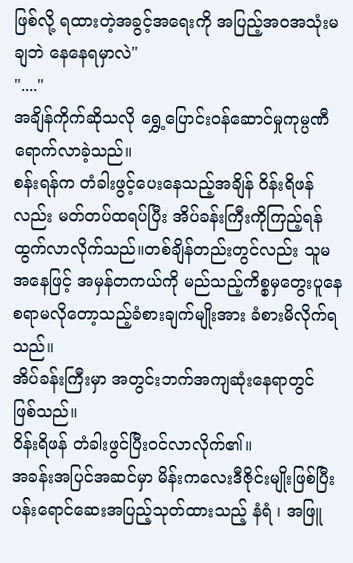ဖြစ်လို့ ရထားတဲ့အခွင့်အရေးကို အပြည့်အဝအသုံးမချဘဲ နေနေရမှာလဲ"
"...."
အချိန်ကိုက်ဆိုသလို ရွှေ့ပြောင်းဝန်ဆောင်မှုကုမ္ပဏီရောက်လာခဲ့သည်။
စန်းရန်က တံခါးဖွင့်ပေးနေသည့်အချိန် ဝိန်းရိဖန်လည်း မတ်တပ်ထရပ်ပြီး အိပ်ခန်းကြီးကိုကြည့်ရန်ထွက်လာလိုက်သည်။တစ်ချိန်တည်းတွင်လည်း သူမအနေဖြင့် အမှန်တကယ်ကို မည်သည့်ကိစ္စမှတွေးပူနေစရာမလိုတော့သည့်ခံစားချက်မျိုးအား ခံစားမိလိုက်ရသည်။
အိပ်ခန်းကြီးမှာ အတွင်းဘက်အကျဆုံးနေရာတွင် ဖြစ်သည်။
ဝိန်းရိဖန် တံခါးဖွင်ပြီးဝင်လာလိုက်၏။
အခန်းအပြင်အဆင်မှာ မိန်းကလေးဒီဇိုင်းမျိုးဖြစ်ပြီး ပန်းရောင်ဆေးအပြည့်သုတ်ထားသည့် နံရံ ၊ အဖြူ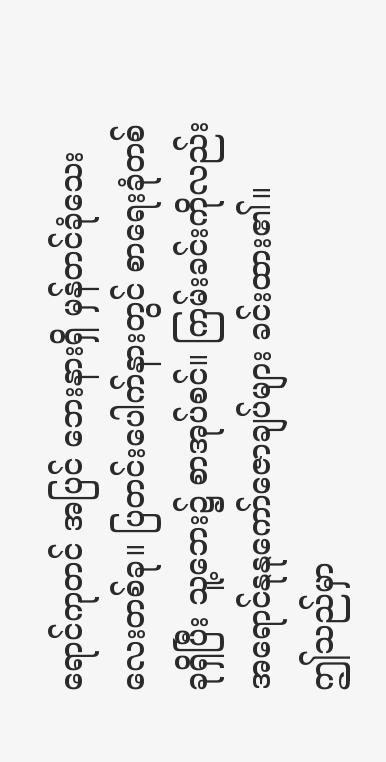ရောင်ကုတင် အပြင် ဘေးနားရှိ မှန်တင်ခုံသေးလေးတစ်ခု။ ပြတင်းပေါက်နားတွင် စာရေးခုံတစ်ခုရှိပြီး သူ့ဘေး၌ စာအုပ်စင်။ ကြမ်းခင်းကိုလည်း အရောင်နုနုကော်ဇောချပ်များ ခင်းထား၏။
ဤသည်မှာ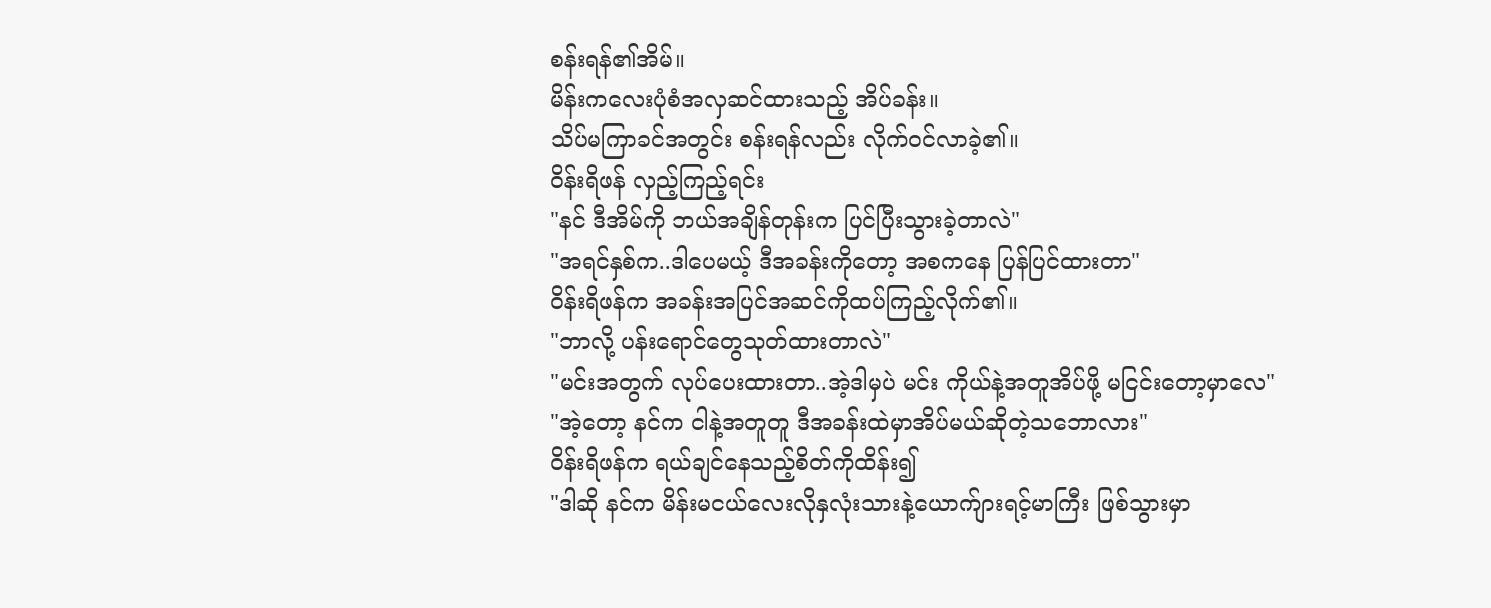စန်းရန်၏အိမ်။
မိန်းကလေးပုံစံအလှဆင်ထားသည့် အိပ်ခန်း။
သိပ်မကြာခင်အတွင်း စန်းရန်လည်း လိုက်ဝင်လာခဲ့၏။
ဝိန်းရိဖန် လှည့်ကြည့်ရင်း
"နင် ဒီအိမ်ကို ဘယ်အချိန်တုန်းက ပြင်ပြီးသွားခဲ့တာလဲ"
"အရင်နှစ်က..ဒါပေမယ့် ဒီအခန်းကိုတော့ အစကနေ ပြန်ပြင်ထားတာ"
ဝိန်းရိဖန်က အခန်းအပြင်အဆင်ကိုထပ်ကြည့်လိုက်၏။
"ဘာလို့ ပန်းရောင်တွေသုတ်ထားတာလဲ"
"မင်းအတွက် လုပ်ပေးထားတာ..အဲ့ဒါမှပဲ မင်း ကိုယ်နဲ့အတူအိပ်ဖို့ မငြင်းတော့မှာလေ"
"အဲ့တော့ နင်က ငါနဲ့အတူတူ ဒီအခန်းထဲမှာအိပ်မယ်ဆိုတဲ့သဘောလား"
ဝိန်းရိဖန်က ရယ်ချင်နေသည့်စိတ်ကိုထိန်း၍
"ဒါဆို နင်က မိန်းမငယ်လေးလိုနှလုံးသားနဲ့ယောက်ျားရင့်မာကြီး ဖြစ်သွားမှာ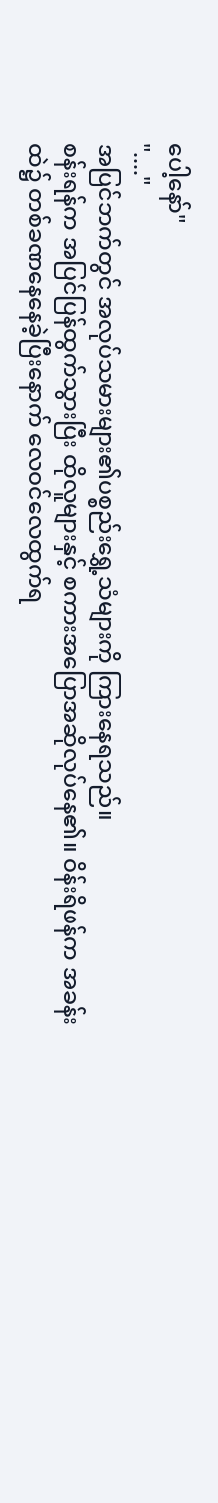ပေါ့နော်"
"...."
အပြင်ဘက်တွင် အလုပ်သမားများ၏ပစ္စည်းရွှေ့သံများကို ကြားနေရသည်။
စန်းရန်က အပြင်ပြန်ထွက်သွားပြီး ထိုလူများနှင့် စကားအပြောအဆိုလုပ်နေ၏။ ဝိန်းရိဖန်က အခန်းထဲ၌ တစ်ခဏနေနေခဲ့ပြီးနောက် လေဝင်လေထွက်ရ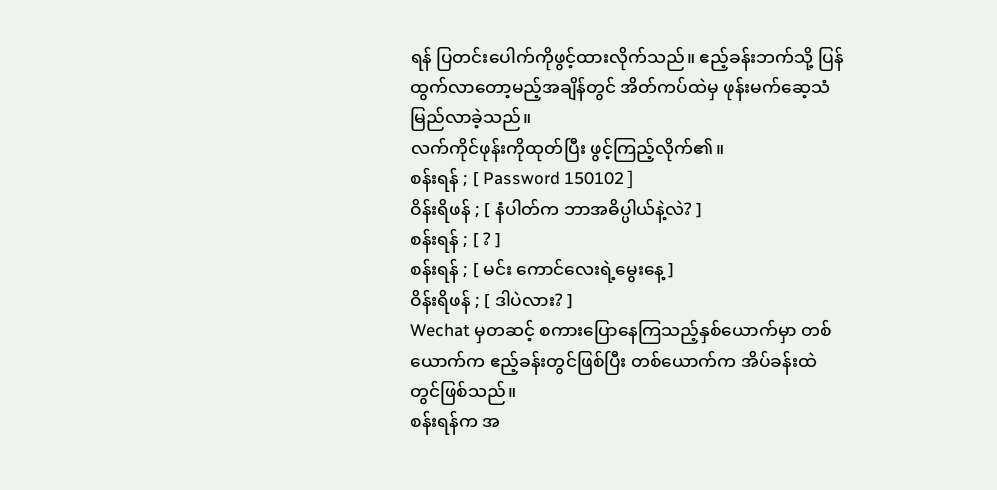ရန် ပြတင်းပေါက်ကိုဖွင့်ထားလိုက်သည်။ ဧည့်ခန်းဘက်သို့ ပြန်ထွက်လာတော့မည့်အချိန်တွင် အိတ်ကပ်ထဲမှ ဖုန်းမက်ဆေ့သံမြည်လာခဲ့သည်။
လက်ကိုင်ဖုန်းကိုထုတ်ပြီး ဖွင့်ကြည့်လိုက်၏။
စန်းရန် ; [ Password 150102 ]
ဝိန်းရိဖန် ; [ နံပါတ်က ဘာအဓိပ္ပါယ်နဲ့လဲ? ]
စန်းရန် ; [ ? ]
စန်းရန် ; [ မင်း ကောင်လေးရဲ့မွေးနေ့ ]
ဝိန်းရိဖန် ; [ ဒါပဲလား? ]
Wechat မှတဆင့် စကားပြောနေကြသည့်နှစ်ယောက်မှာ တစ်ယောက်က ဧည့်ခန်းတွင်ဖြစ်ပြီး တစ်ယောက်က အိပ်ခန်းထဲတွင်ဖြစ်သည်။
စန်းရန်က အ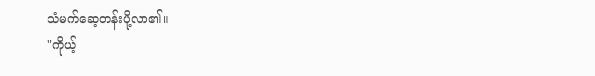သံမက်ဆေ့တန်းပို့လာ၏။
"ကိုယ့်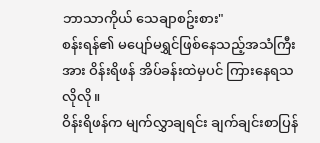ဘာသာကိုယ် သေချာစဥ်းစား"
စန်းရန်၏ မပျော်မရွှင်ဖြစ်နေသည့်အသံကြီးအား ဝိန်းရိဖန် အိပ်ခန်းထဲမှပင် ကြားနေရသလိုလို။
ဝိန်းရိဖန်က မျက်လွှာချရင်း ချက်ချင်းစာပြန်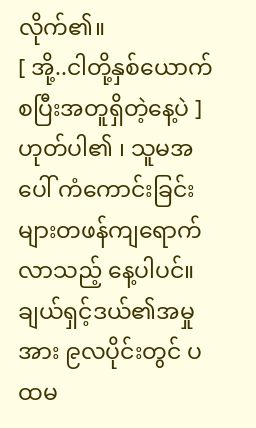လိုက်၏။
[ အို့..ငါတို့နှစ်ယောက် စပြီးအတူရှိတဲ့နေ့ပဲ ]
ဟုတ်ပါ၏ ၊ သူမအပေါ် ကံကောင်းခြင်းများတဖန်ကျရောက်လာသည့် နေ့ပါပင်။
ချယ်ရှင့်ဒယ်၏အမှုအား ၉လပိုင်းတွင် ပထမ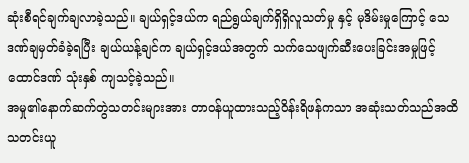ဆုံးစီရင်ချက်ချလာခဲ့သည်။ ချယ်ရှင့်ဒယ်က ရည်ရွယ်ချက်ရှိရှိလူသတ်မှု နှင့် မုဒိမ်းမှုကြောင့် သေဒဏ်ချမှတ်ခံခဲ့ရပြီး ချယ်ယန့်ချင်က ချယ်ရှင့်ဒယ်အတွက် သက်သေဖျက်ဆီးပေးခြင်းအမှုဖြင့် ထောင်ဒဏ် သုံးနှစ် ကျသင့်ခဲ့သည်။
အမှု၏နောက်ဆက်တွဲသတင်းများအား တာဝန်ယူထားသည့်ဝိန်းရိဖန်ကသာ အဆုံးသတ်သည်အထိ သတင်းယူ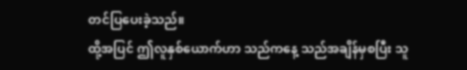တင်ပြပေးခဲ့သည်။
ထို့အပြင် ဤလူနှစ်ယောက်ဟာ သည်ကနေ့ သည်အချိန်မှစပြီး သူ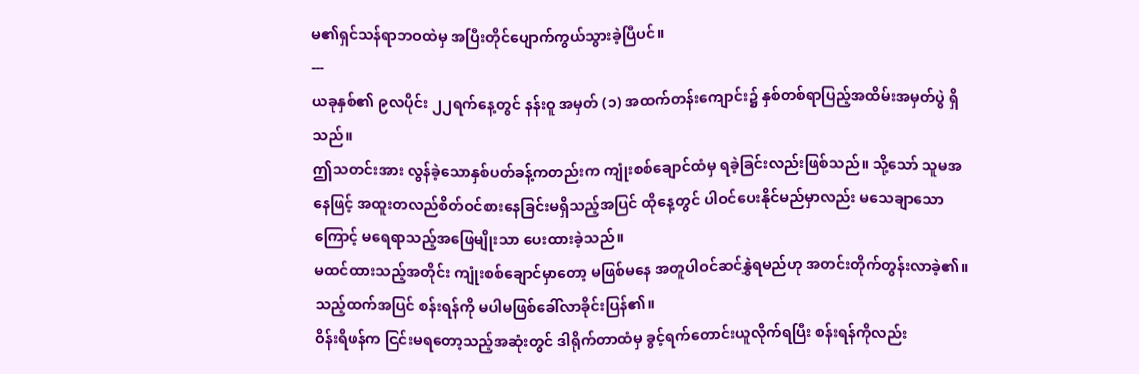မ၏ရှင်သန်ရာဘဝထဲမှ အပြီးတိုင်ပျောက်ကွယ်သွားခဲ့ပြီပင်။
---
ယခုနှစ်၏ ၉လပိုင်း ၂၂ရက်နေ့တွင် နန်းဝူ အမှတ် (၁) အထက်တန်းကျောင်း၌ နှစ်တစ်ရာပြည့်အထိမ်းအမှတ်ပွဲ ရှိသည်။
ဤသတင်းအား လွန်ခဲ့သောနှစ်ပတ်ခန့်ကတည်းက ကျုံးစစ်ချောင်ထံမှ ရခဲ့ခြင်းလည်းဖြစ်သည်။ သို့သော် သူမအနေဖြင့် အထူးတလည်စိတ်ဝင်စားနေခြင်းမရှိသည့်အပြင် ထိုနေ့တွင် ပါဝင်ပေးနိုင်မည်မှာလည်း မသေချာသောကြောင့် မရေရာသည့်အဖြေမျိုးသာ ပေးထားခဲ့သည်။
မထင်ထားသည့်အတိုင်း ကျုံးစစ်ချောင်မှာတော့ မဖြစ်မနေ အတူပါဝင်ဆင်နွှဲရမည်ဟု အတင်းတိုက်တွန်းလာခဲ့၏။
သည့်ထက်အပြင် စန်းရန်ကို မပါမဖြစ်ခေါ်လာခိုင်းပြန်၏။
ဝိန်းရိဖန်က ငြင်းမရတော့သည့်အဆုံးတွင် ဒါရိုက်တာထံမှ ခွင့်ရက်တောင်းယူလိုက်ရပြီး စန်းရန်ကိုလည်း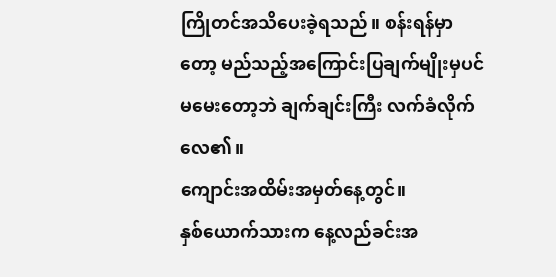ကြိုတင်အသိပေးခဲ့ရသည်။ စန်းရန်မှာတော့ မည်သည့်အကြောင်းပြချက်မျိုးမှပင် မမေးတော့ဘဲ ချက်ချင်းကြီး လက်ခံလိုက်လေ၏။
ကျောင်းအထိမ်းအမှတ်နေ့တွင်။
နှစ်ယောက်သားက နေ့လည်ခင်းအ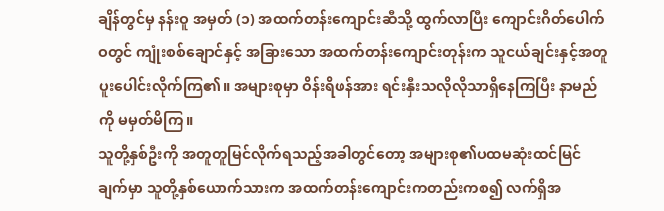ချိန်တွင်မှ နန်းဝူ အမှတ် (၁) အထက်တန်းကျောင်းဆီသို့ ထွက်လာပြီး ကျောင်းဂိတ်ပေါက်ဝတွင် ကျုံးစစ်ချောင်နှင့် အခြားသော အထက်တန်းကျောင်းတုန်းက သူငယ်ချင်းနှင့်အတူ ပူးပေါင်းလိုက်ကြ၏။ အများစုမှာ ဝိန်းရိဖန်အား ရင်းနှီးသလိုလိုသာရှိနေကြပြီး နာမည်ကို မမှတ်မိကြ။
သူတို့နှစ်ဦးကို အတူတူမြင်လိုက်ရသည့်အခါတွင်တော့ အများစု၏ပထမဆုံးထင်မြင်ချက်မှာ သူတို့နှစ်ယောက်သားက အထက်တန်းကျောင်းကတည်းကစ၍ လက်ရှိအ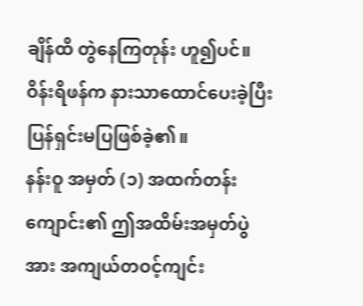ချိန်ထိ တွဲနေကြတုန်း ဟူ၍ပင်။
ဝိန်းရိဖန်က နားသာထောင်ပေးခဲ့ပြီး ပြန်ရှင်းမပြဖြစ်ခဲ့၏။
နန်းဝူ အမှတ် (၁) အထက်တန်းကျောင်း၏ ဤအထိမ်းအမှတ်ပွဲအား အကျယ်တဝင့်ကျင်း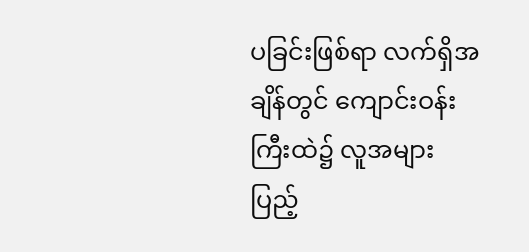ပခြင်းဖြစ်ရာ လက်ရှိအချိန်တွင် ကျောင်းဝန်းကြီးထဲ၌ လူအများ ပြည့်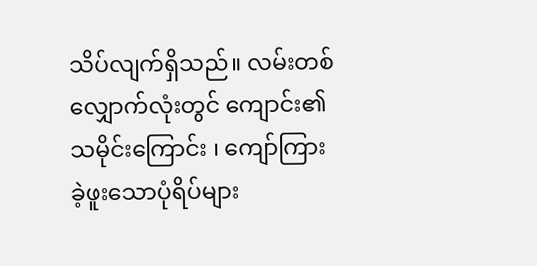သိပ်လျက်ရှိသည်။ လမ်းတစ်လျှောက်လုံးတွင် ကျောင်း၏သမိုင်းကြောင်း ၊ ကျော်ကြားခဲ့ဖူးသောပုံရိပ်များ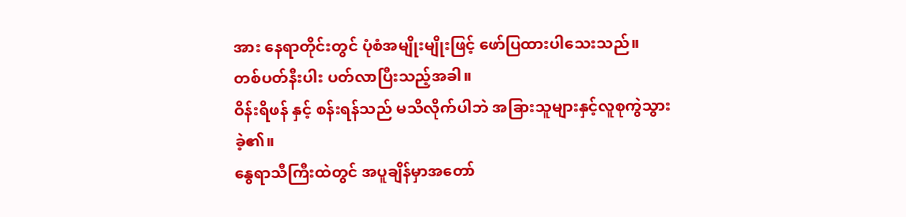အား နေရာတိုင်းတွင် ပုံစံအမျိုးမျိုးဖြင့် ဖော်ပြထားပါသေးသည်။
တစ်ပတ်နီးပါး ပတ်လာပြီးသည့်အခါ။
ဝိန်းရိဖန် နှင့် စန်းရန်သည် မသိလိုက်ပါဘဲ အခြားသူများနှင့်လူစုကွဲသွားခဲ့၏။
နွေရာသီကြီးထဲတွင် အပူချိန်မှာအတော်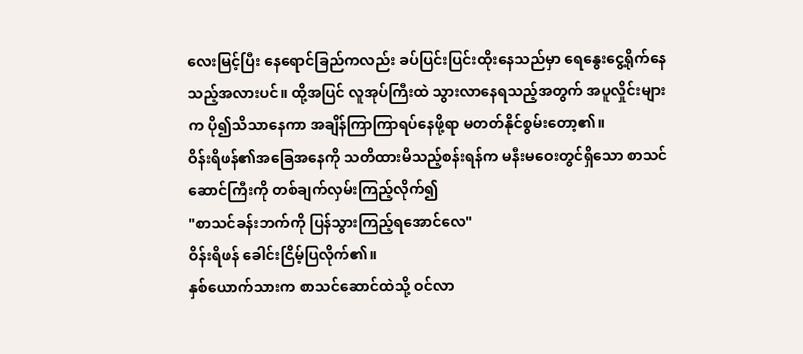လေးမြင့်ပြီး နေရောင်ခြည်ကလည်း ခပ်ပြင်းပြင်းထိုးနေသည်မှာ ရေနွေးငွေ့ရိုက်နေသည့်အလားပင်။ ထို့အပြင် လူအုပ်ကြီးထဲ သွားလာနေရသည့်အတွက် အပူလှိုင်းများက ပို၍သိသာနေကာ အချိန်ကြာကြာရပ်နေဖို့ရာ မတတ်နိုင်စွမ်းတော့၏။
ဝိန်းရိဖန်၏အခြေအနေကို သတိထားမိသည့်စန်းရန်က မနီးမဝေးတွင်ရှိသော စာသင်ဆောင်ကြီးကို တစ်ချက်လှမ်းကြည့်လိုက်၍
"စာသင်ခန်းဘက်ကို ပြန်သွားကြည့်ရအောင်လေ"
ဝိန်းရိဖန် ခေါင်းငြိမ့်ပြလိုက်၏။
နှစ်ယောက်သားက စာသင်ဆောင်ထဲသို့ ဝင်လာ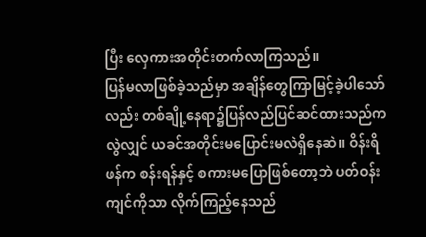ပြီး လှေကားအတိုင်းတက်လာကြသည်။
ပြန်မလာဖြစ်ခဲ့သည်မှာ အချိန်တွေကြာမြင့်ခဲ့ပါသော်လည်း တစ်ချို့နေရာ၌ပြန်လည်ပြင်ဆင်ထားသည်ကလွဲလျှင် ယခင်အတိုင်းမပြောင်းမလဲရှိနေဆဲ။ ဝိန်းရိဖန်က စန်းရန်နှင့် စကားမပြောဖြစ်တော့ဘဲ ပတ်ဝန်းကျင်ကိုသာ လိုက်ကြည့်နေသည်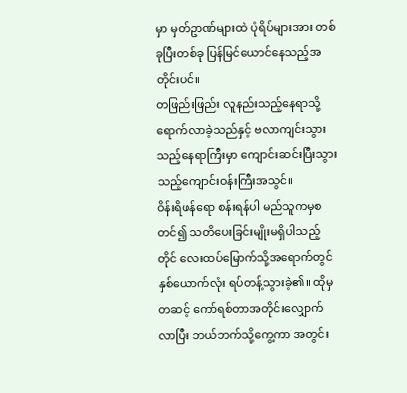မှာ မှတ်ဥာဏ်များထဲ ပုံရိပ်များအား တစ်ခုပြီးတစ်ခု ပြန်မြင်ယောင်နေသည့်အတိုင်းပင်။
တဖြည်းဖြည်း လူနည်းသည့်နေရာသို့ရောက်လာခဲ့သည်နှင့် ဗလာကျင်းသွားသည့်နေရာကြီးမှာ ကျောင်းဆင်းပြီးသွားသည့်ကျောင်းဝန်းကြီးအသွင်။
ဝိန်းရိဖန်ရော စန်းရန်ပါ မည်သူကမှစတင်၍ သတိပေးခြင်းမျိုးမရှိပါသည့်တိုင် လေးထပ်မြောက်သို့အရောက်တွင် နှစ်ယောက်လုံး ရပ်တန့်သွားခဲ့၏။ ထိုမှတဆင့် ကော်ရစ်တာအတိုင်းလျှောက်လာပြီး ဘယ်ဘက်သို့ကွေ့ကာ အတွင်း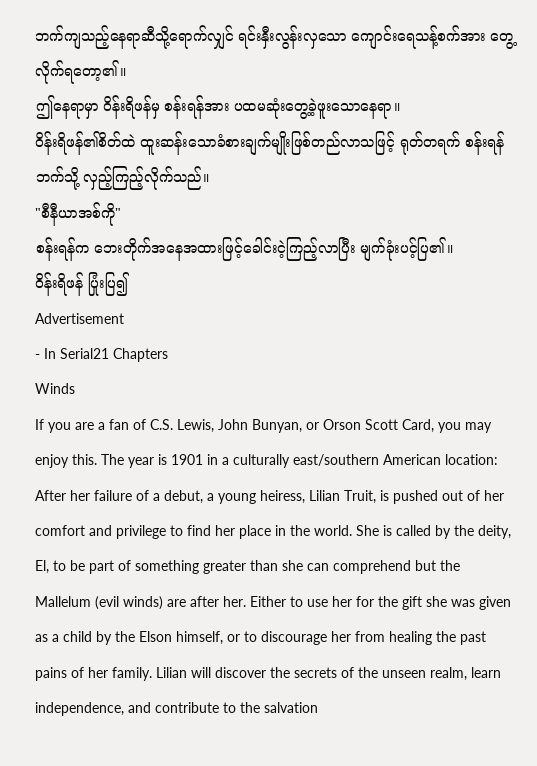ဘက်ကျသည့်နေရာဆီသို့ရောက်လျှင် ရင်းနှီးလွန်းလှသော ကျောင်းရေသန့်စက်အား တွေ့လိုက်ရတော့၏။
ဤနေရာမှာ ဝိန်းရိဖန်မှ စန်းရန်အား ပထမဆုံးတွေ့ခဲ့ဖူးသောနေရာ။
ဝိန်းရိဖန်၏စိတ်ထဲ ထူးဆန်းသောခံစားချက်မျိုးဖြစ်တည်လာသဖြင့် ရုတ်တရက် စန်းရန်ဘက်သို့ လှည့်ကြည့်လိုက်သည်။
"စီနီယာအစ်ကို"
စန်းရန်က ဘေးတိုက်အနေအထားဖြင့်ခေါင်းငဲ့ကြည့်လာပြီး မျက်ခုံးပင့်ပြ၏။
ဝိန်းရိဖန် ပြုံးပြ၍
Advertisement
- In Serial21 Chapters
Winds
If you are a fan of C.S. Lewis, John Bunyan, or Orson Scott Card, you may enjoy this. The year is 1901 in a culturally east/southern American location: After her failure of a debut, a young heiress, Lilian Truit, is pushed out of her comfort and privilege to find her place in the world. She is called by the deity, El, to be part of something greater than she can comprehend but the Mallelum (evil winds) are after her. Either to use her for the gift she was given as a child by the Elson himself, or to discourage her from healing the past pains of her family. Lilian will discover the secrets of the unseen realm, learn independence, and contribute to the salvation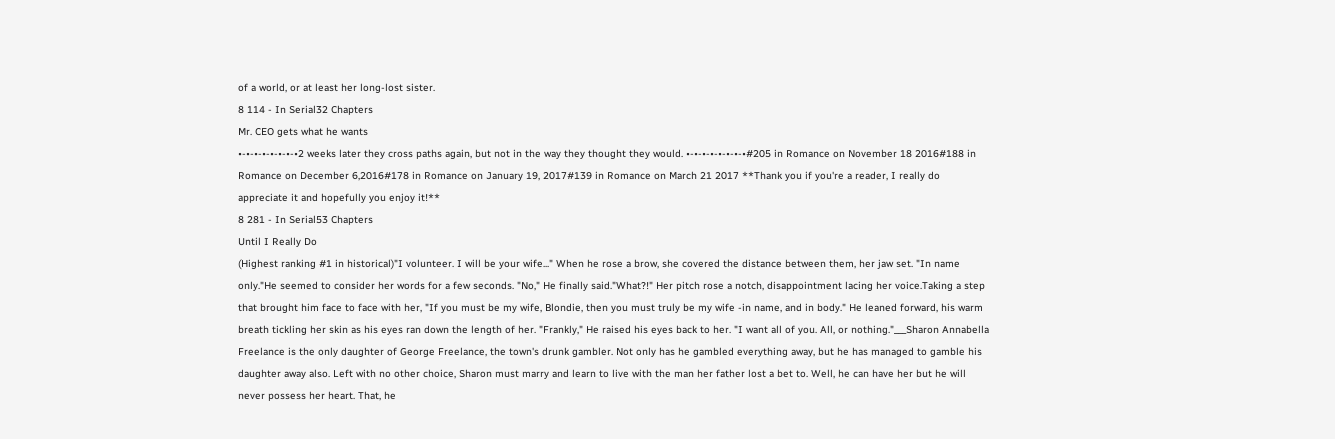of a world, or at least her long-lost sister.
8 114 - In Serial32 Chapters
Mr. CEO gets what he wants
•-•-•-•-•-•-•-•2 weeks later they cross paths again, but not in the way they thought they would. •-•-•-•-•-•-•-•#205 in Romance on November 18 2016#188 in Romance on December 6,2016#178 in Romance on January 19, 2017#139 in Romance on March 21 2017 **Thank you if you're a reader, I really do appreciate it and hopefully you enjoy it!**
8 281 - In Serial53 Chapters
Until I Really Do
(Highest ranking #1 in historical)"I volunteer. I will be your wife..." When he rose a brow, she covered the distance between them, her jaw set. "In name only."He seemed to consider her words for a few seconds. "No," He finally said."What?!" Her pitch rose a notch, disappointment lacing her voice.Taking a step that brought him face to face with her, "If you must be my wife, Blondie, then you must truly be my wife -in name, and in body." He leaned forward, his warm breath tickling her skin as his eyes ran down the length of her. "Frankly," He raised his eyes back to her. "I want all of you. All, or nothing."___Sharon Annabella Freelance is the only daughter of George Freelance, the town's drunk gambler. Not only has he gambled everything away, but he has managed to gamble his daughter away also. Left with no other choice, Sharon must marry and learn to live with the man her father lost a bet to. Well, he can have her but he will never possess her heart. That, he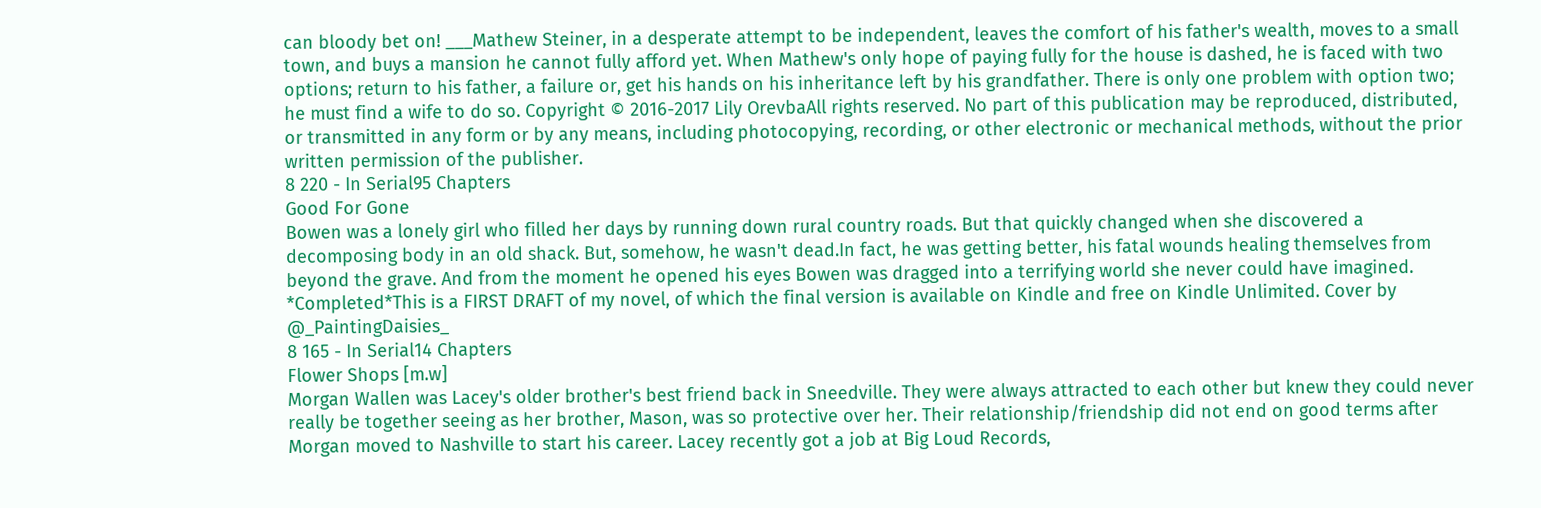can bloody bet on! ___Mathew Steiner, in a desperate attempt to be independent, leaves the comfort of his father's wealth, moves to a small town, and buys a mansion he cannot fully afford yet. When Mathew's only hope of paying fully for the house is dashed, he is faced with two options; return to his father, a failure or, get his hands on his inheritance left by his grandfather. There is only one problem with option two; he must find a wife to do so. Copyright © 2016-2017 Lily OrevbaAll rights reserved. No part of this publication may be reproduced, distributed, or transmitted in any form or by any means, including photocopying, recording, or other electronic or mechanical methods, without the prior written permission of the publisher.
8 220 - In Serial95 Chapters
Good For Gone
Bowen was a lonely girl who filled her days by running down rural country roads. But that quickly changed when she discovered a decomposing body in an old shack. But, somehow, he wasn't dead.In fact, he was getting better, his fatal wounds healing themselves from beyond the grave. And from the moment he opened his eyes Bowen was dragged into a terrifying world she never could have imagined. *Completed*This is a FIRST DRAFT of my novel, of which the final version is available on Kindle and free on Kindle Unlimited. Cover by @_PaintingDaisies_
8 165 - In Serial14 Chapters
Flower Shops [m.w]
Morgan Wallen was Lacey's older brother's best friend back in Sneedville. They were always attracted to each other but knew they could never really be together seeing as her brother, Mason, was so protective over her. Their relationship/friendship did not end on good terms after Morgan moved to Nashville to start his career. Lacey recently got a job at Big Loud Records,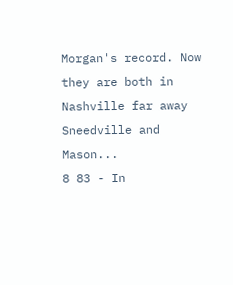Morgan's record. Now they are both in Nashville far away Sneedville and Mason...
8 83 - In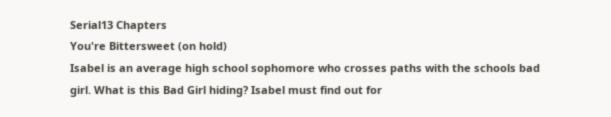Serial13 Chapters
You're Bittersweet (on hold)
Isabel is an average high school sophomore who crosses paths with the schools bad girl. What is this Bad Girl hiding? Isabel must find out for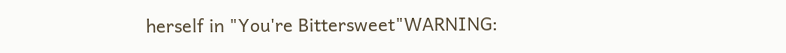herself in "You're Bittersweet"WARNING: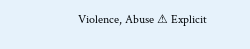Violence, Abuse ⚠ Explicit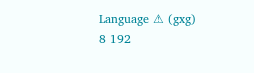Language ⚠ (gxg)
8 192